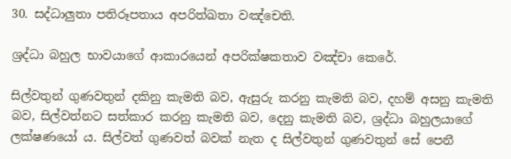30. සද්ධාලුතා පතිරූපතාය අපරිත්ඛතා වඤ්චෙති.

ශ්‍ර‍ද්ධා බහුල භාවයාගේ ආකාරයෙන් අපරික්ෂකතාව වඤ්චා කෙරේ.

සිල්වතුන් ගුණවතුන් දකිනු කැමති බව, ඇසුරු කරනු කැමති බව, දහම් අසනු කැමති බව, සිල්වත්නට සත්කාර කරනු කැමති බව, දෙනු කැමති බව, ශ්‍ර‍ද්ධා බහුලයාගේ ලක්ෂණයෝ ය. සිල්වත් ගුණවත් බවක් නැත ද සිල්වතුන් ගුණවතුන් සේ පෙනී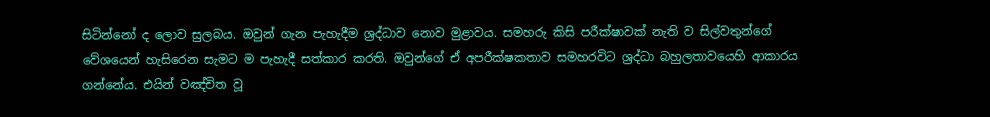සිටින්නෝ ද ලොව සුලබය. ඔවුන් ගැන පැහැදීම ශ්‍ර‍ද්ධාව නොව මුළාවය. සමහරු කිසි පරීක්ෂාවක් නැති ව සිල්වතුන්ගේ වේශයෙන් හැසිරෙන සැමට ම පැහැදී සත්කාර කරති. ඔවුන්ගේ ඒ අපරීක්ෂකතාව සමහරවිට ශ්‍ර‍ද්ධා බහුලතාවයෙහි ආකාරය ගන්නේය. එයින් වඤ්චිත වූ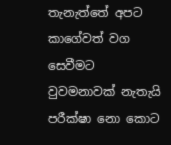තැනැත්තේ අපට කාගේවත් වග සෙවීමට වුවමනාවක් නැතැයි පරීක්ෂා නො කොට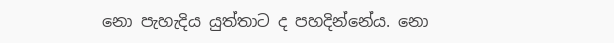නො පැහැදිය යුත්තාට ද පහදින්නේය. නො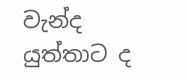වැන්ද යුත්තාට ද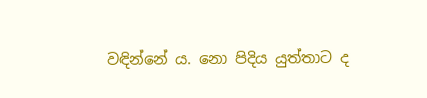වඳින්නේ ය. නො පිදිය යුත්තාට ද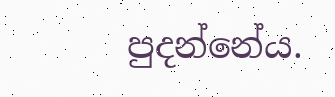පුදන්නේය.